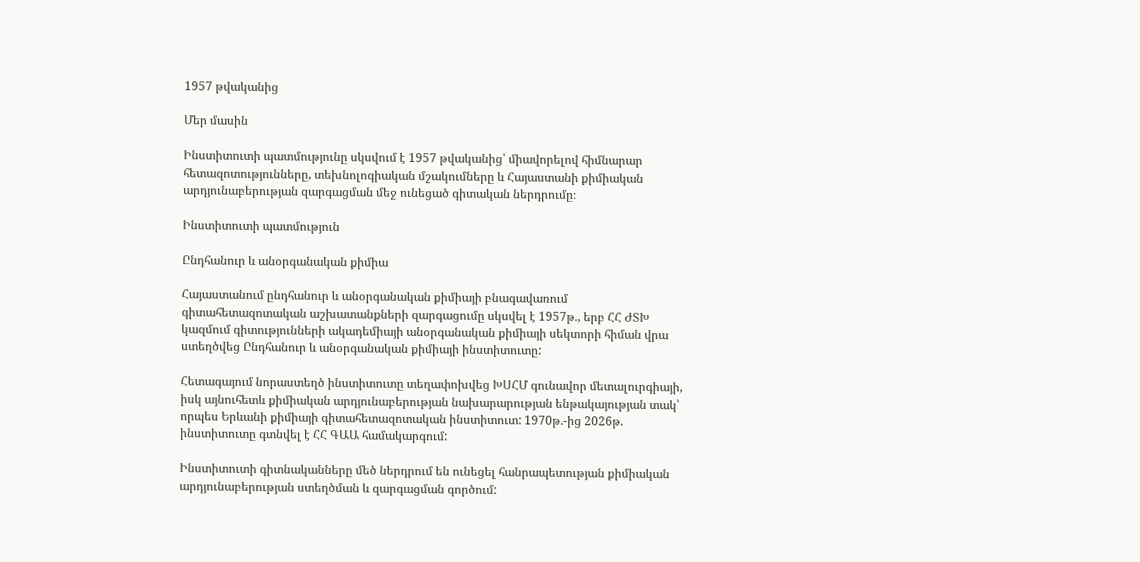1957 թվականից

Մեր մասին

Ինստիտուտի պատմությունը սկսվում է 1957 թվականից՝ միավորելով հիմնարար հետազոտությունները, տեխնոլոգիական մշակումները և Հայաստանի քիմիական արդյունաբերության զարգացման մեջ ունեցած գիտական ներդրումը։

Ինստիտուտի պատմություն

Ընդհանուր և անօրգանական քիմիա

Հայաստանում ընդհանուր և անօրգանական քիմիայի բնագավառում գիտահետազոտական աշխատանքների զարգացումը սկսվել է 1957թ., երբ ՀՀ ԺՏԽ կազմում գիտությունների ակադեմիայի անօրգանական քիմիայի սեկտորի հիման վրա ստեղծվեց Ընդհանուր և անօրգանական քիմիայի ինստիտուտը:

Հետագայում նորաստեղծ ինստիտուտը տեղափոխվեց ԽՍՀՄ գունավոր մետալուրգիայի, իսկ այնուհետև քիմիական արդյունաբերության նախարարության ենթակայության տակ՝ որպես Երևանի քիմիայի գիտահետազոտական ինստիտուտ: 1970թ.-ից 2026թ. ինստիտուտը գտնվել է ՀՀ ԳԱԱ համակարգում:

Ինստիտուտի գիտնականները մեծ ներդրում են ունեցել հանրապետության քիմիական արդյունաբերության ստեղծման և զարգացման գործում: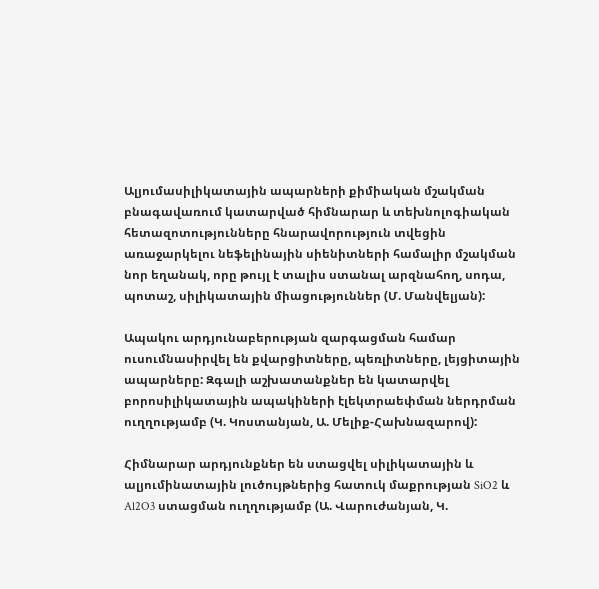Ալյումասիլիկատային ապարների քիմիական մշակման բնագավառում կատարված հիմնարար և տեխնոլոգիական հետազոտությունները հնարավորություն տվեցին առաջարկելու նեֆելինային սիենիտների համալիր մշակման նոր եղանակ, որը թույլ է տալիս ստանալ արզնահող, սոդա, պոտաշ, սիլիկատային միացություններ (Մ. Մանվելյան):

Ապակու արդյունաբերության զարգացման համար ուսումնասիրվել են քվարցիտները, պեռլիտները, լեյցիտային ապարները: Զգալի աշխատանքներ են կատարվել բորոսիլիկատային ապակիների էլեկտրաեփման ներդրման ուղղությամբ (Կ. Կոստանյան, Ա. Մելիք-Հախնազարով):

Հիմնարար արդյունքներ են ստացվել սիլիկատային և ալյումինատային լուծույթներից հատուկ մաքրության SiO2 և Al2O3 ստացման ուղղությամբ (Ա. Վարուժանյան, Կ.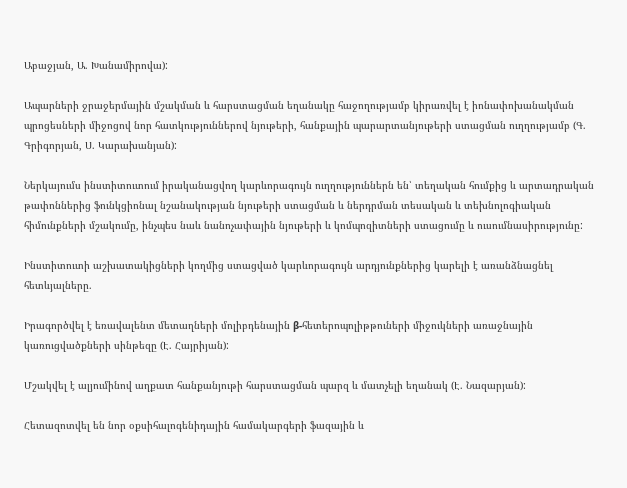Աբաջյան, Ա. Խանամիրովա):

Ապարների ջրաջերմային մշակման և հարստացման եղանակը հաջողությամբ կիրառվել է իոնափոխանակման պրոցեսների միջոցով նոր հատկություններով նյութերի, հանքային պարարտանյութերի ստացման ուղղությամբ (Գ. Գրիգորյան, Ս. Կարախանյան):

Ներկայումս ինստիտուտում իրականացվող կարևորագույն ուղղություններն են՝ տեղական հումքից և արտադրական թափոններից ֆունկցիոնալ նշանակության նյութերի ստացման և ներդրման տեսական և տեխնոլոգիական հիմունքների մշակումը, ինչպես նաև նանոչափային նյութերի և կոմպոզիտների ստացումը և ուսումնասիրությունը:

Ինստիտուտի աշխատակիցների կողմից ստացված կարևորագույն արդյունքներից կարելի է առանձնացնել հետևյալները.

Իրագործվել է եռավալենտ մետաղների մոլիբդենային β-հետերոպոլիթթուների միջուկների առաջնային կառուցվածքների սինթեզը (Է. Հայրիյան):

Մշակվել է ալյումինով աղքատ հանքանյութի հարստացման պարզ և մատչելի եղանակ (Է. Նազարյան):

Հետազոտվել են նոր օքսիհալոգենիդային համակարգերի ֆազային և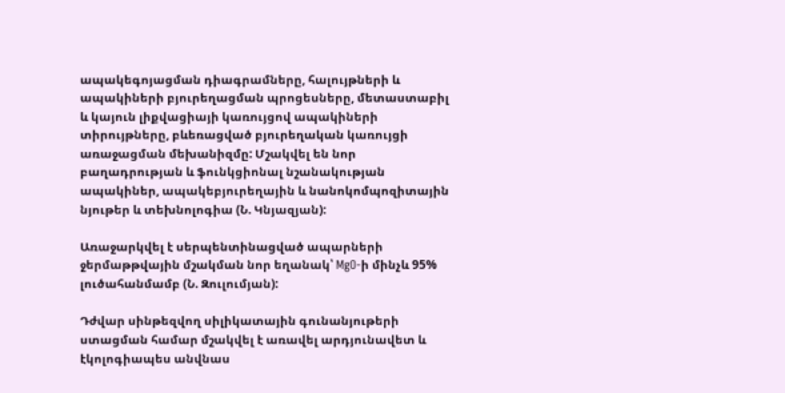ապակեգոյացման դիագրամները, հալույթների և ապակիների բյուրեղացման պրոցեսները, մետաստաբիլ և կայուն լիքվացիայի կառույցով ապակիների տիրույթները, բևեռացված բյուրեղական կառույցի առաջացման մեխանիզմը: Մշակվել են նոր բաղադրության և ֆունկցիոնալ նշանակության ապակիներ, ապակեբյուրեղային և նանոկոմպոզիտային նյութեր և տեխնոլոգիա (Ն. Կնյազյան):

Առաջարկվել է սերպենտինացված ապարների ջերմաթթվային մշակման նոր եղանակ՝ MgO-ի մինչև 95% լուծահանմամբ (Ն. Զուլումյան):

Դժվար սինթեզվող սիլիկատային գունանյութերի ստացման համար մշակվել է առավել արդյունավետ և էկոլոգիապես անվնաս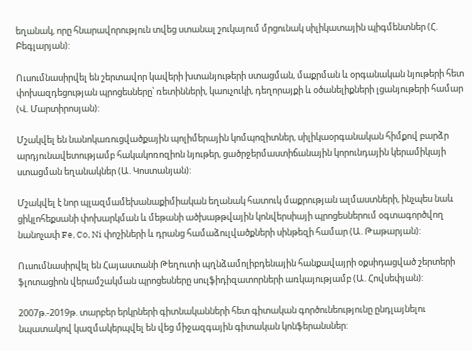եղանակ, որը հնարավորություն տվեց ստանալ շուկայում մրցունակ սիլիկատային պիգմենտներ (Հ. Բեգլարյան):

Ուսումնասիրվել են շերտավոր կավերի խտանյութերի ստացման, մաքրման և օրգանական նյութերի հետ փոխազդեցության պրոցեսները՝ ռետինների, կաուչուկի, դեղորայքի և օծանելիքների լցանյութերի համար (Վ. Մարտիրոսյան):

Մշակվել են նանոկառուցվածքային պոլիմերային կոմպոզիտներ, սիլիկաօրգանական հիմքով բարձր արդյունավետությամբ հակակոռոզիոն նյութեր, ցածրջերմաստիճանային կորունդային կերամիկայի ստացման եղանակներ (Ա. Կոստանյան):

Մշակվել է նոր պլազմամեխանաքիմիական եղանակ հատուկ մաքրության ալմաստների, ինչպես նաև ցիկլոհեքսանի փոխարկման և մեթանի ածխաթթվային կոնվերսիայի պրոցեսներում օգտագործվող նանոչափ Fe, Co, Ni փոշիների և դրանց համաձուլվածքների սինթեզի համար (Ա. Թաթարյան):

Ուսումնասիրվել են Հայաստանի Թեղուտի պղնձամոլիբդենային հանքավայրի օքսիդացված շերտերի ֆլոտացիոն վերամշակման պրոցեսները սուլֆիդիզատորների առկայությամբ (Ա. Հովսեփյան):

2007թ.-2019թ. տարբեր երկրների գիտնականների հետ գիտական գործունեությունը ընդլայնելու նպատակով կազմակերպվել են վեց միջազգային գիտական կոնֆերանսներ: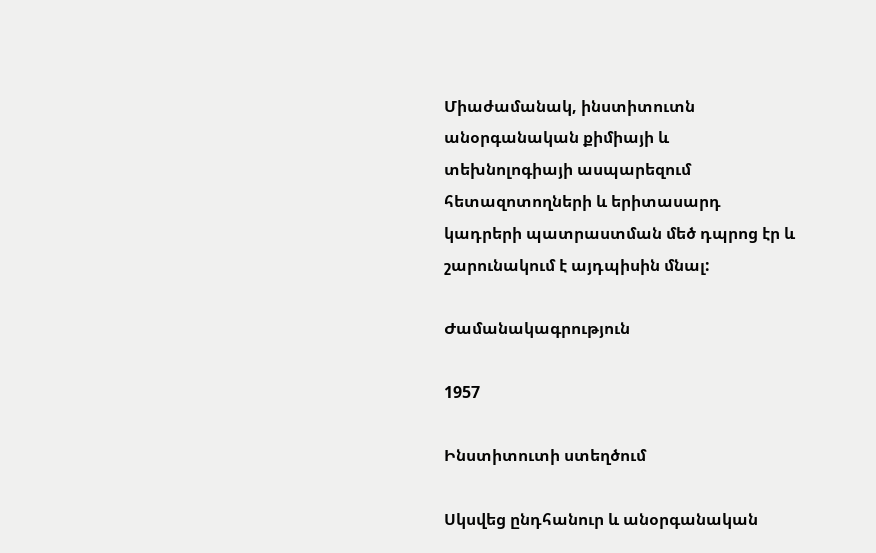Միաժամանակ, ինստիտուտն անօրգանական քիմիայի և տեխնոլոգիայի ասպարեզում հետազոտողների և երիտասարդ կադրերի պատրաստման մեծ դպրոց էր և շարունակում է այդպիսին մնալ:

Ժամանակագրություն

1957

Ինստիտուտի ստեղծում

Սկսվեց ընդհանուր և անօրգանական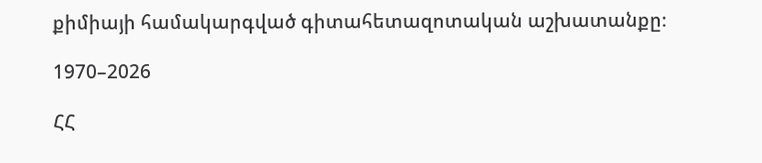քիմիայի համակարգված գիտահետազոտական աշխատանքը։

1970–2026

ՀՀ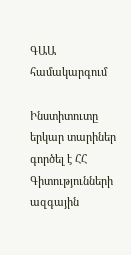ԳԱԱ համակարգում

Ինստիտուտը երկար տարիներ գործել է ՀՀ Գիտությունների ազգային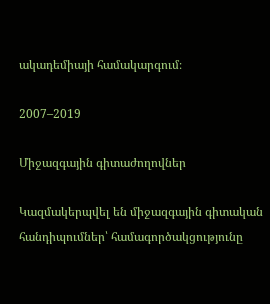ակադեմիայի համակարգում։

2007–2019

Միջազգային գիտաժողովներ

Կազմակերպվել են միջազգային գիտական հանդիպումներ՝ համագործակցությունը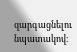զարգացնելու նպատակով։